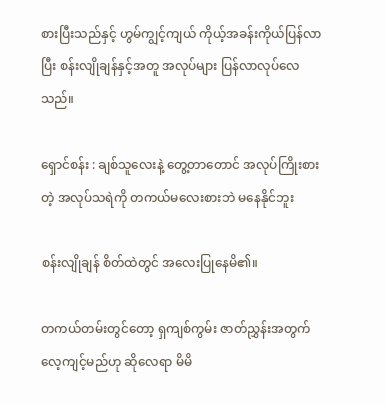စားပြီးသည်နှင့် ဟွမ်ကျွင့်ကျယ် ကိုယ့်အခန်းကိုယ်ပြန်လာပြီး စန်းလျိုချန်နှင့်အတူ အလုပ်များ ပြန်လာလုပ်လေသည်။

ရှောင်စန်း : ချစ်သူလေးနဲ့ တွေ့တာတောင် အလုပ်ကြိုးစားတဲ့ အလုပ်သရဲကို တကယ်မလေးစားဘဲ မနေနိုင်ဘူး

စန်းလျိုချန် စိတ်ထဲတွင် အလေးပြုနေမိ၏။

တကယ်တမ်းတွင်တော့ ရှကျစ်ကွမ်း ဇာတ်ညွှန်းအတွက် လေ့ကျင့်မည်ဟု ‌ဆိုလေရာ မိမိ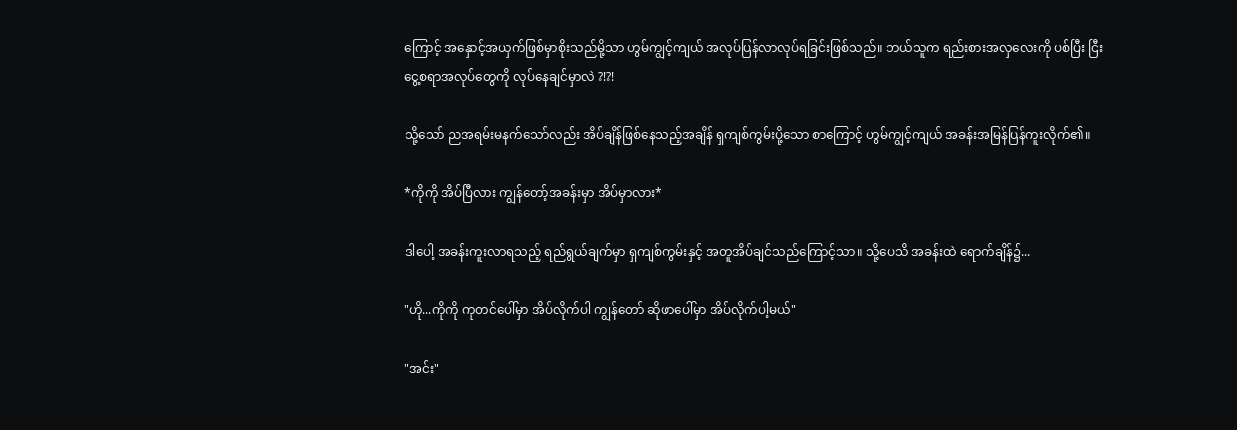ကြောင့် အနှောင့်အယှက်ဖြစ်မှာစိုးသည်မို့သာ ဟွမ်ကျွင့်ကျယ် အလုပ်ပြန်လာလုပ်ရခြင်းဖြစ်သည်။ ဘယ်သူက ရည်းစားအလှလေးကို ပစ်ပြီး ငြီးငွေ့စရာအလုပ်တွေကို လုပ်နေချင်မှာလဲ ?!?!

သို့သော် ညအရမ်းမနက်သော်လည်း အိပ်ချိန်ဖြစ်နေသည့်အချိန် ရှကျစ်ကွမ်းပို့သော စာကြောင့် ဟွမ်ကျွင့်ကျယ် အခန်းအမြန်ပြန်ကူးလိုက်၏။

*ကိုကို အိပ်ပြီလား ကျွန်တော့်အခန်းမှာ အိပ်မှာလား*

ဒါပေါ့ အခန်းကူးလာရသည့် ရည်ရွယ်ချက်မှာ ရှကျစ်ကွမ်းနှင့် အတူအိပ်ချင်သည်ကြောင့်သာ။ သို့ပေသိ အခန်းထဲ ရောက်ချိန်၌...

"ဟို...ကိုကို ကုတင်ပေါ်မှာ အိပ်လိုက်ပါ ကျွန်တော် ဆိုဖာပေါ်မှာ အိပ်လိုက်ပါ့မယ်"

"အင်း"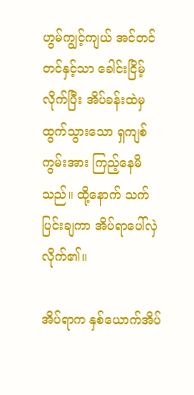ဟွမ်ကျွင့်ကျယ် အင်တင်တင်နှင့်သာ ခေါင်းငြိမ့်လိုက်ပြီး အိပ်ခန်းထဲမှ ထွက်သွားသော ရှကျစ်ကွမ်းအား ကြည့်နေမိသည်။ ထို့နောက် သက်ပြင်းချကာ အိပ်ရာပေါ်လှဲလိုက်၏။

အိပ်ရာက နှစ်ယောက်အိပ်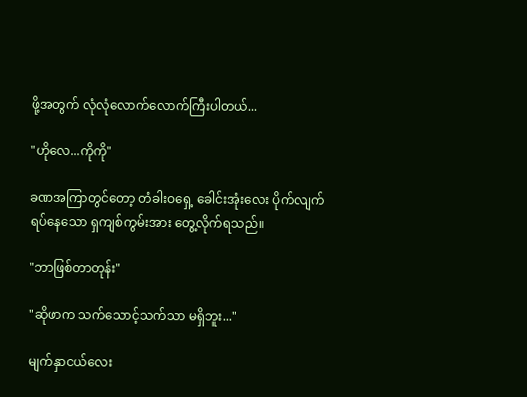ဖို့အတွက် လုံလုံလောက်လောက်ကြီးပါတယ်...

"ဟိုလေ...ကိုကို"

ခဏအကြာတွင်တော့ တံခါးဝရှေ့ ခေါင်းအုံးလေး ပိုက်လျက် ရပ်နေသော ရှကျစ်ကွမ်းအား တွေ့လိုက်ရသည်။

"ဘာဖြစ်တာတုန်း"

"ဆိုဖာက သက်သောင့်သက်သာ မရှိဘူး..."

မျက်နှာငယ်လေး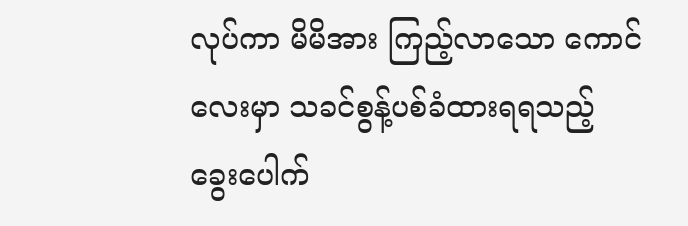လုပ်ကာ မိမိအား ကြည့်လာသော ကောင်လေးမှာ သခင်စွန့်ပစ်ခံထားရရသည့် ခွေးပေါက်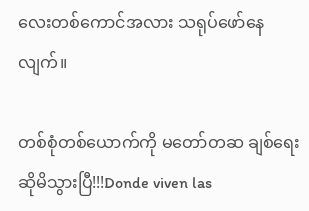လေးတစ်ကောင်အလား သရုပ်ဖော်နေလျက်။

တစ်စုံတစ်ယောက်ကို မတော်တဆ ချစ်ရေးဆိုမိသွားပြီ!!!Donde viven las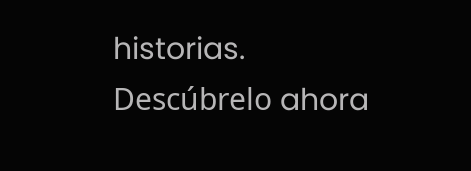historias. Descúbrelo ahora